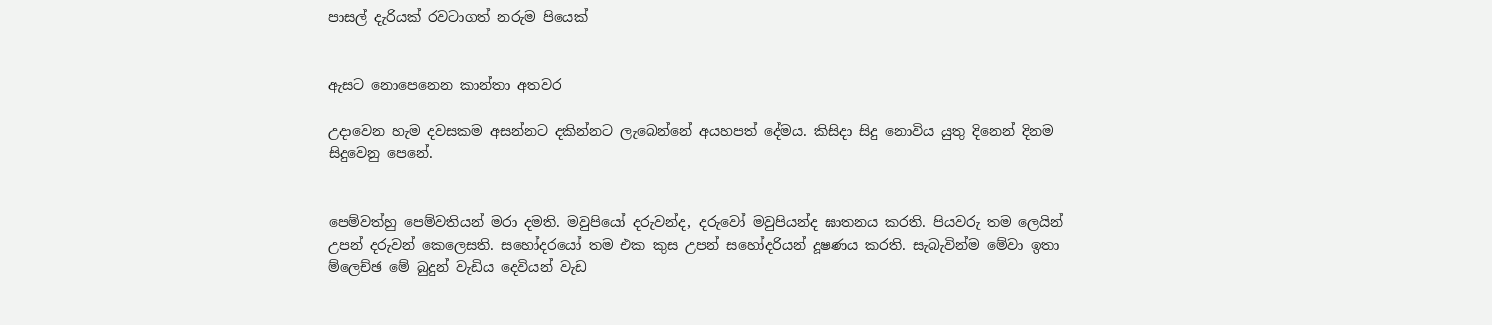පාසල් දැරියක් රවටාගත් නරුම පියෙක්


ඇසට නොපෙනෙන කාන්තා අතවර

උදාවෙන හැම දවසකම අසන්නට දකින්නට ලැබෙන්නේ අයහපත් දේමය. කිසිදා සිදු නොවිය යුතු දිනෙන් දිනම සිදුවෙනු පෙනේ.


පෙම්වත්හු පෙම්වතියන් මරා දමති. මවුපියෝ දරුවන්ද, දරුවෝ මවුපියන්ද ඝාතනය කරති. පියවරු තම ලෙයින් උපන් දරුවන් කෙලෙසති. සහෝදරයෝ තම එක කුස උපන් සහෝදරියන් දූෂණය කරති. සැබැවින්ම මේවා ඉතා ම්ලෙච්ඡ මේ බුදුන් වැඩිය දෙවියන් වැඩ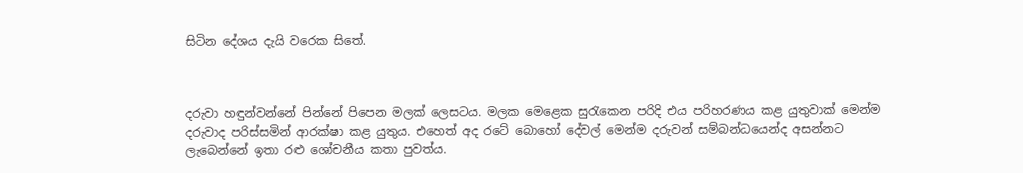සිටින දේශය දැයි වරෙක සිතේ.



දරුවා හඳුන්වන්නේ පින්නේ පිපෙන මලක් ලෙසටය. මලක මෙළෙක සුරැකෙන පරිදි එය පරිහරණය කළ යුතුවාක් මෙන්ම දරුවාද පරිස්සමින් ආරක්ෂා කළ යුතුය. එහෙත් අද රටේ බොහෝ දේවල් මෙන්ම දරුවන් සම්බන්ධයෙන්ද අසන්නට ලැබෙන්නේ ඉතා රළු ශෝචනීය කතා පුවත්ය.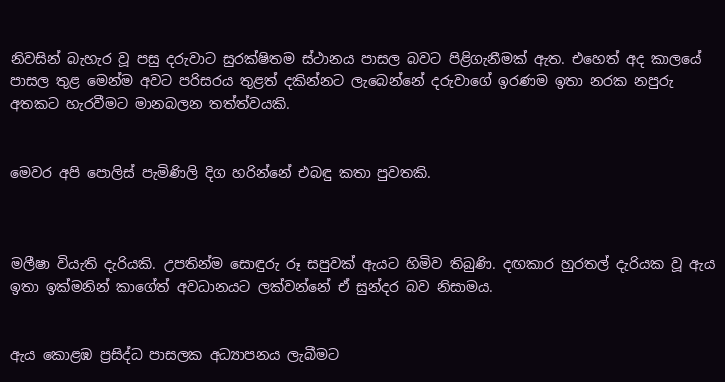නිවසින් බැහැර වූ පසු දරුවාට සුරක්ෂිතම ස්ථානය පාසල බවට පිළිගැනීමක් ඇත. එහෙත් අද කාලයේ පාසල තුළ මෙන්ම අවට පරිසරය තුළත් දකින්නට ලැබෙන්නේ දරුවාගේ ඉරණම ඉතා නරක නපුරු අතකට හැරවීමට මානබලන තත්ත්වයකි.


මෙවර අපි පොලිස් පැමිණිලි දිග හරින්නේ එබඳු කතා පුවතකි.



මලීෂා වියැති දැරියකි. උපතින්ම සොඳුරු රූ සපුවක් ඇයට හිමිව තිබුණි. දඟකාර හුරතල් දැරියක වූ ඇය ඉතා ඉක්මනින් කාගේත් අවධානයට ලක්වන්නේ ඒ සුන්දර බව නිසාමය.


ඇය කොළඹ ප්‍රසිද්ධ පාසලක අධ්‍යාපනය ලැබීමට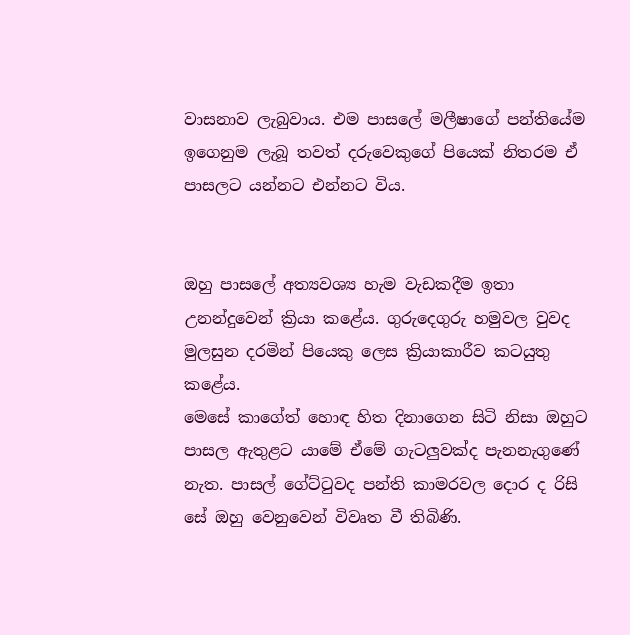වාසනාව ලැබුවාය. එම පාසලේ මලීෂාගේ පන්තියේම ඉගෙනුම ලැබූ තවත් දරුවෙකුගේ පියෙක් නිතරම ඒ පාසලට යන්නට එන්නට විය.


ඔහු පාසලේ අත්‍යවශ්‍ය හැම වැඩකදීම ඉතා උනන්දුවෙන් ක්‍රියා කළේය. ගුරුදෙගුරු හමුවල වුවද මුලසුන දරමින් පියෙකු ලෙස ක්‍රියාකාරීව කටයුතු කළේය.
මෙසේ කාගේත් හොඳ හිත දිනාගෙන සිටි නිසා ඔහුට පාසල ඇතුළට යාමේ ඒමේ ගැටලුවක්ද පැනනැගුණේ නැත. පාසල් ගේට්ටුවද පන්ති කාමරවල දොර ද රිසි සේ ඔහු වෙනුවෙන් විවෘත වී තිබිණි.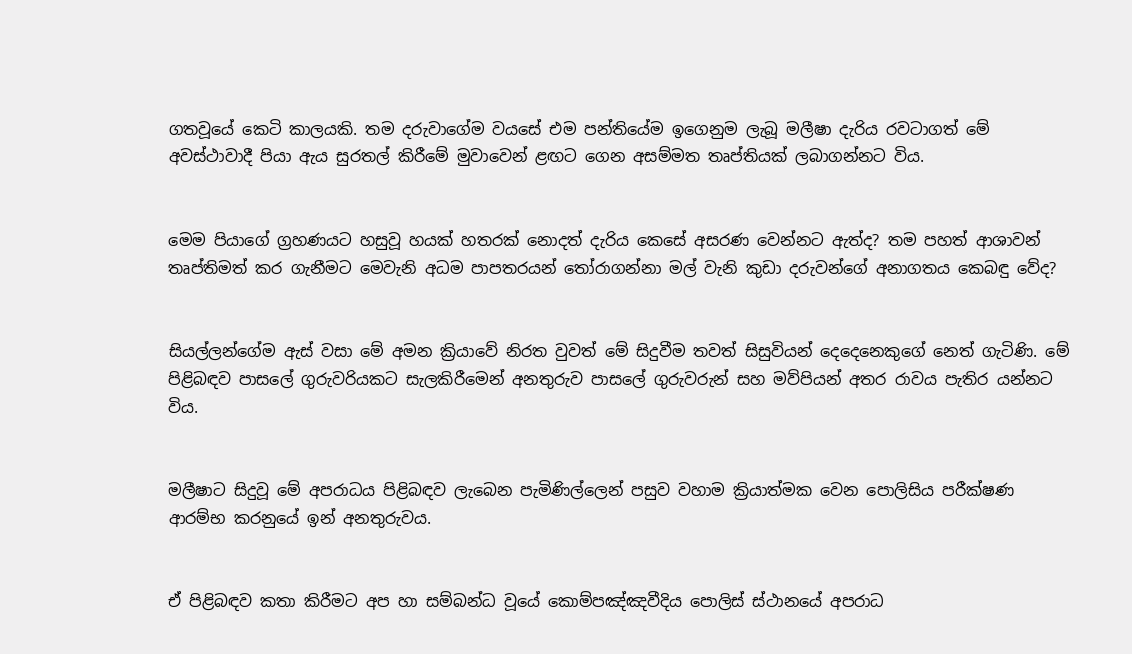ගතවූයේ කෙටි කාලයකි. තම දරුවාගේම වයසේ එම පන්තියේම ඉගෙනුම ලැබූ මලීෂා දැරිය රවටාගත් මේ අවස්ථාවාදී පියා ඇය සුරතල් කිරීමේ මුවාවෙන් ළඟට ගෙන අසම්මත තෘප්තියක් ලබාගන්නට විය.


මෙම පියාගේ ග්‍රහණයට හසුවූ හයක් හතරක් නොදත් දැරිය කෙසේ අසරණ වෙන්නට ඇත්ද? තම පහත් ආශාවන් තෘප්තිමත් කර ගැනීමට මෙවැනි අධම පාපතරයන් තෝරාගන්නා මල් වැනි කුඩා දරුවන්ගේ අනාගතය කෙබඳු වේද?


සියල්ලන්ගේම ඇස් වසා මේ අමන ක්‍රියාවේ නිරත වුවත් මේ සිදුවීම තවත් සිසුවියන් දෙදෙනෙකුගේ නෙත් ගැටිණි. මේ පිළිබඳව පාසලේ ගුරුවරියකට සැලකිරීමෙන් අනතුරුව පාසලේ ගුරුවරුන් සහ මව්පියන් අතර රාවය පැතිර යන්නට විය.


මලීෂාට සිදුවූ මේ අපරාධය පිළිබඳව ලැබෙන පැමිණිල්ලෙන් පසුව වහාම ක්‍රියාත්මක වෙන පොලිසිය පරීක්ෂණ ආරම්භ කරනුයේ ඉන් අනතුරුවය.


ඒ පිළිබඳව කතා කිරීමට අප හා සම්බන්ධ වූයේ කොම්පඤ්ඤවීදිය පොලිස් ස්ථානයේ අපරාධ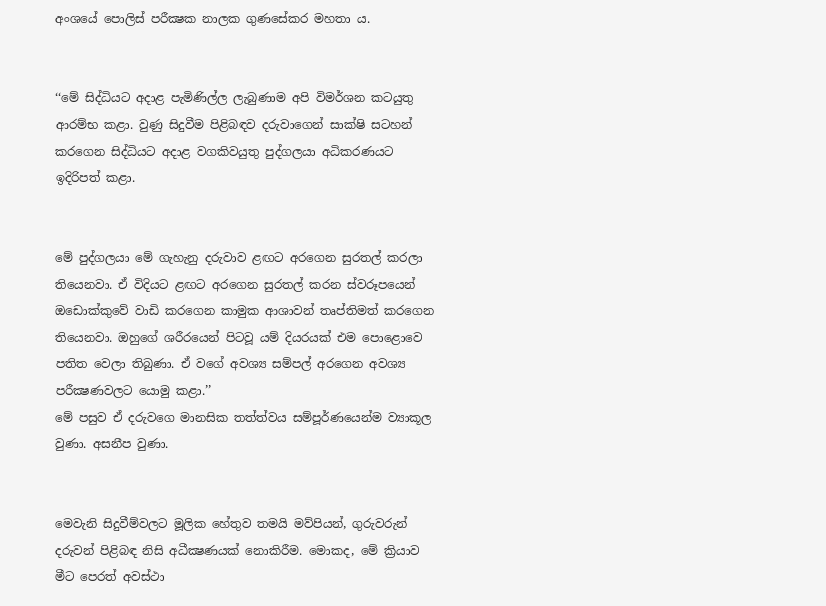අංශයේ පොලිස් පරීක්‍ෂක නාලක ගුණසේකර මහතා ය.


‘‘මේ සිද්ධියට අදාළ පැමිණිල්ල ලැබුණාම අපි විමර්ශන කටයුතු ආරම්භ කළා. වුණු සිදුවීම පිළිබඳව දරුවාගෙන් සාක්ෂි සටහන් කරගෙන සිද්ධියට අදාළ වගකිවයුතු පුද්ගලයා අධිකරණයට ඉදිරිපත් කළා.


මේ පුද්ගලයා මේ ගැහැනු දරුවාව ළඟට අරගෙන සුරතල් කරලා තියෙනවා. ඒ විදියට ළඟට අරගෙන සුරතල් කරන ස්වරූපයෙන් ඔඩොක්කුවේ වාඩි කරගෙන කාමුක ආශාවන් තෘප්තිමත් කරගෙන තියෙනවා. ඔහුගේ ශරීරයෙන් පිටවූ යම් දියරයක් එම පොළොවෙ පතිත වෙලා තිබුණා. ඒ වගේ අවශ්‍ය සම්පල් අරගෙන අවශ්‍ය පරීක්‍ෂණවලට යොමු කළා.’’
මේ පසුව ඒ දරුවගෙ මානසික තත්ත්වය සම්පූර්ණයෙන්ම ව්‍යාකූල වුණා. අසනීප වුණා.


මෙවැනි සිදුවීම්වලට මූලික හේතුව තමයි මව්පියන්, ගුරුවරුන් දරුවන් පිළිබඳ නිසි අධීක්‍ෂණයක් නොකිරීම. මොකද, මේ ක්‍රියාව මීට පෙරත් අවස්ථා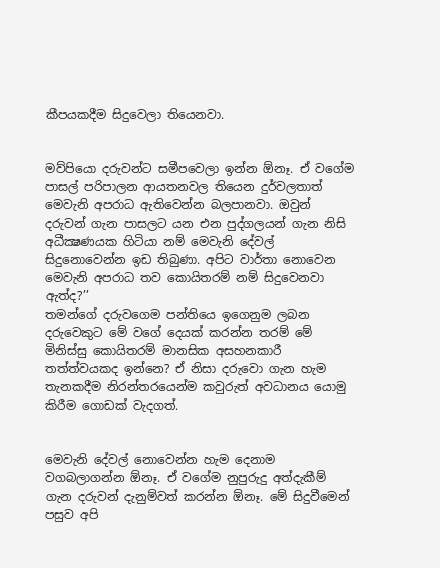කීපයකදීම සිදුවෙලා තියෙනවා.


මව්පියො දරුවන්ට සමීපවෙලා ඉන්න ඕනෑ. ඒ වගේම පාසල් පරිපාලන ආයතනවල තියෙන දුර්වලතාත් මෙවැනි අපරාධ ඇතිවෙන්න බලපානවා. ඔවුන් දරුවන් ගැන පාසලට යන එන පුද්ගලයන් ගැන නිසි අධීක්‍ෂණයක හිටියා නම් මෙවැනි දේවල් සිදුනොවෙන්න ඉඩ තිබුණා. අපිට වාර්තා නොවෙන මෙවැනි අපරාධ තව කොයිතරම් නම් සිදුවෙනවා ඇත්ද?’’
තමන්ගේ දරුවගෙම පන්තියෙ ඉගෙනුම ලබන දරුවෙකුට මේ වගේ දෙයක් කරන්න තරම් මේ මිනිස්සු කොයිතරම් මානසික අසහනකාරී තත්ත්වයකද ඉන්නෙ? ඒ නිසා දරුවො ගැන හැම තැනකදීම නිරන්තරයෙන්ම කවුරුත් අවධානය යොමු කිරීම ගොඩක් වැදගත්.


මෙවැනි දේවල් නොවෙන්න හැම දෙනාම වගබලාගන්න ඕනෑ. ඒ වගේම නුපුරුදු අත්දැකීම් ගැන දරුවන් දැනුම්වත් කරන්න ඕනෑ. මේ සිදුවීමෙන් පසුව අපි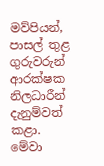මව්පියන්, පාසල් තුළ ගුරුවරුන් ආරක්ෂක නිලධාරීන් දැනුම්වත් කළා. මේවා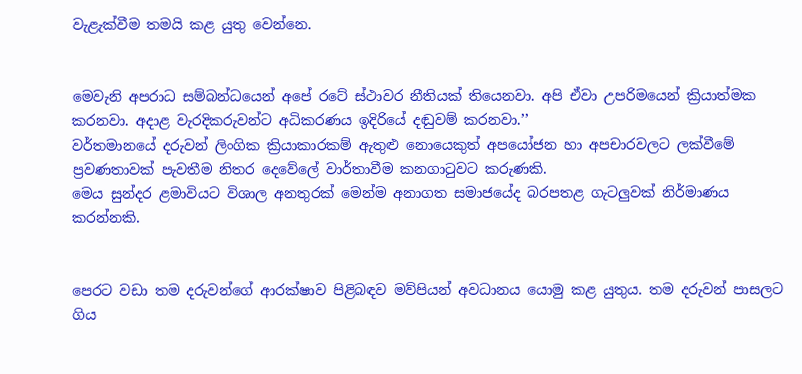වැළැක්වීම තමයි කළ යුතු වෙන්නෙ.


මෙවැනි අපරාධ සම්බන්ධයෙන් අපේ රටේ ස්ථාවර නීතියක් තියෙනවා. අපි ඒවා උපරිමයෙන් ක්‍රියාත්මක කරනවා. අදාළ වැරදිකරුවන්ට අධිකරණය ඉදිරියේ දඬුවම් කරනවා.’’
වර්තමානයේ දරුවන් ලිංගික ක්‍රියාකාරකම් ඇතුළු නොයෙකුත් අපයෝජන හා අපචාරවලට ලක්වීමේ ප්‍රවණතාවක් පැවතීම නිතර දෙවේලේ වාර්තාවීම කනගාටුවට කරුණකි.
මෙය සුන්දර ළමාවියට විශාල අනතුරක් මෙන්ම අනාගත සමාජයේද බරපතළ ගැටලුවක් නිර්මාණය කරන්නකි.


පෙරට වඩා තම දරුවන්ගේ ආරක්ෂාව පිළිබඳව මව්පියන් අවධානය යොමු කළ යුතුය. තම දරුවන් පාසලට ගිය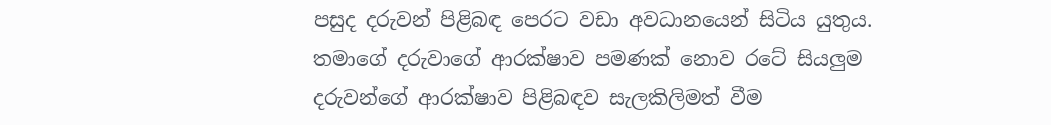පසුද දරුවන් පිළිබඳ පෙරට වඩා අවධානයෙන් සිටිය යුතුය.
තමාගේ දරුවාගේ ආරක්ෂාව පමණක් නොව රටේ සියලුම දරුවන්ගේ ආරක්ෂාව පිළිබඳව සැලකිලිමත් වීම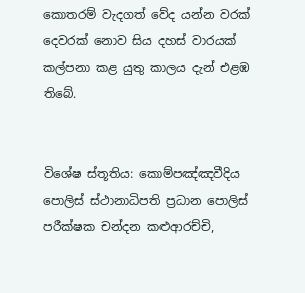කොතරම් වැදගත් වේද යන්න වරක් දෙවරක් නොව සිය දහස් වාරයක් කල්පනා කළ යුතු කාලය දැන් එළඹ තිබේ.


විශේෂ ස්තූතිය: කොම්පඤ්ඤවීදිය පොලිස් ස්ථානාධිපති ප්‍රධාන පොලිස් පරීක්ෂක චන්දන කළුආරච්චි,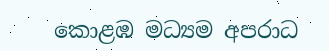කොළඹ මධ්‍යම අපරාධ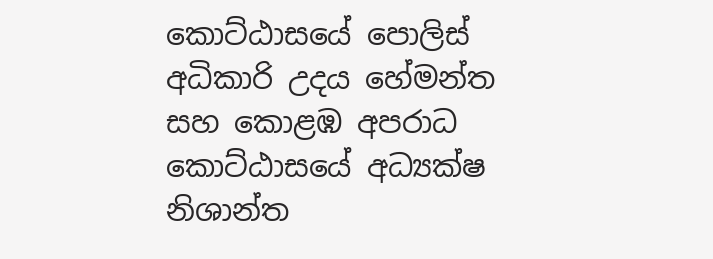කොට්ඨාසයේ පොලිස් අධිකාරි උදය හේමන්ත සහ කොළඹ අපරාධ කොට්ඨාසයේ අධ්‍යක්ෂ නිශාන්ත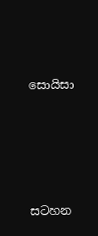සොයිසා






සටහන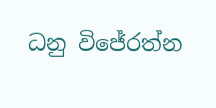ධනු විජේරත්න